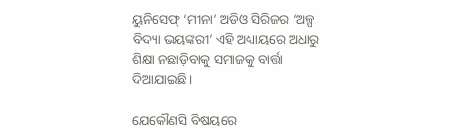ୟୁନିସେଫ୍ ‘ମୀନା’ ଅଡିଓ ସିରିଜର ‘ଅଳ୍ପ ବିଦ୍ୟା ଭୟଙ୍କରୀ’ ଏହି ଅଧ୍ୟାୟରେ ଅଧାରୁ ଶିକ୍ଷା ନଛାଡ଼ିବାକୁ ସମାଜକୁ ବାର୍ତ୍ତା ଦିଆଯାଇଛି।

ଯେକୌଣସି ବିଷୟରେ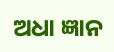ଅଧା ଜ୍ଞାନ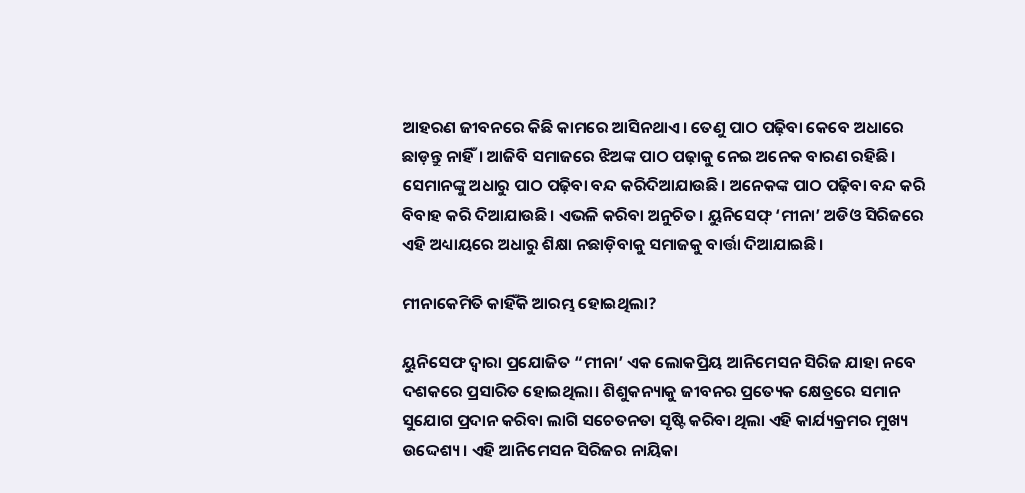ଆହରଣ ଜୀବନରେ କିଛି କାମରେ ଆସିନଥାଏ। ତେଣୁ ପାଠ ପଢ଼ିବା କେବେ ଅଧାରେ ଛାଡ଼ନ୍ତୁ ନାହିଁ। ଆଜିବି ସମାଜରେ ଝିଅଙ୍କ ପାଠ ପଢ଼ାକୁ ନେଇ ଅନେକ ବାରଣ ରହିଛି। ସେମାନଙ୍କୁ ଅଧାରୁ ପାଠ ପଢ଼ିବା ବନ୍ଦ କରିଦିଆଯାଉଛି। ଅନେକଙ୍କ ପାଠ ପଢ଼ିବା ବନ୍ଦ କରି ବିବାହ କରି ଦିଆଯାଉଛି। ଏଭଳି କରିବା ଅନୁଚିତ। ୟୁନିସେଫ୍ ‘ମୀନା’ ଅଡିଓ ସିରିଜରେ ଏହି ଅଧ୍ୟାୟରେ ଅଧାରୁ ଶିକ୍ଷା ନଛାଡ଼ିବାକୁ ସମାଜକୁ ବାର୍ତ୍ତା ଦିଆଯାଇଛି।

ମୀନାକେମିତି କାହିଁକି ଆରମ୍ଭ ହୋଇଥିଲା?

ୟୁନିସେଫ ଦ୍ୱାରା ପ୍ରଯୋଜିତ “ମୀନା’ ଏକ ଲୋକପ୍ରିୟ ଆନିମେସନ ସିରିଜ ଯାହା ନବେ ଦଶକରେ ପ୍ରସାରିତ ହୋଇଥିଲା। ଶିଶୁକନ୍ୟାକୁ ଜୀବନର ପ୍ରତ୍ୟେକ କ୍ଷେତ୍ରରେ ସମାନ ସୁଯୋଗ ପ୍ରଦାନ କରିବା ଲାଗି ସଚେତନତା ସୃଷ୍ଟି କରିବା ଥିଲା ଏହି କାର୍ଯ୍ୟକ୍ରମର ମୁଖ୍ୟ ଉଦ୍ଦେଶ୍ୟ। ଏହି ଆନିମେସନ ସିରିଜର ନାୟିକା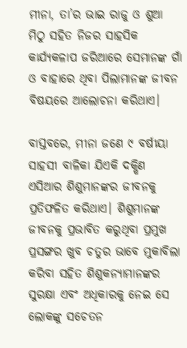ମୀନା, ତା’ର ଭାଇ ରାଜୁ ଓ ଶୁଆ ମିଠୁ ସହିତ ନିଜର ସାହସିକ କାର୍ଯ୍ୟକଳାପ ଜରିଆରେ ସେମାନଙ୍କ ଗାଁ ଓ ବାହାରେ ଥିବା ପିଲାମାନଙ୍କ ଜୀବନ ବିଷୟରେ ଆଲୋଚନା କରିଥାଏ।

ବାସ୍ତବରେ, ମୀନା ଜଣେ ୯ ବର୍ଷୀୟା ସାହସୀ ବାଳିକା ଯିଏକି ଦକ୍ଷିଣ ଏସିଆର ଶିଶୁମାନଙ୍କର ଜୀବନକୁ ପ୍ରତିଫଳିତ କରିଥାଏ। ଶିଶୁମାନଙ୍କ ଜୀବନକୁ ପ୍ରଭାବିତ କରୁଥିବା ପ୍ରମୁଖ ପ୍ରସଙ୍ଗର ଖୁବ ଚତୁର ଭାବେ ମୁକାବିଲା କରିବା ସହିତ ଶିଶୁକନ୍ୟାମାନଙ୍କର ସୁରକ୍ଷା ଏବଂ ଅଧିକାରକୁ ନେଇ ସେ ଲୋକଙ୍କୁ ସଚେତନ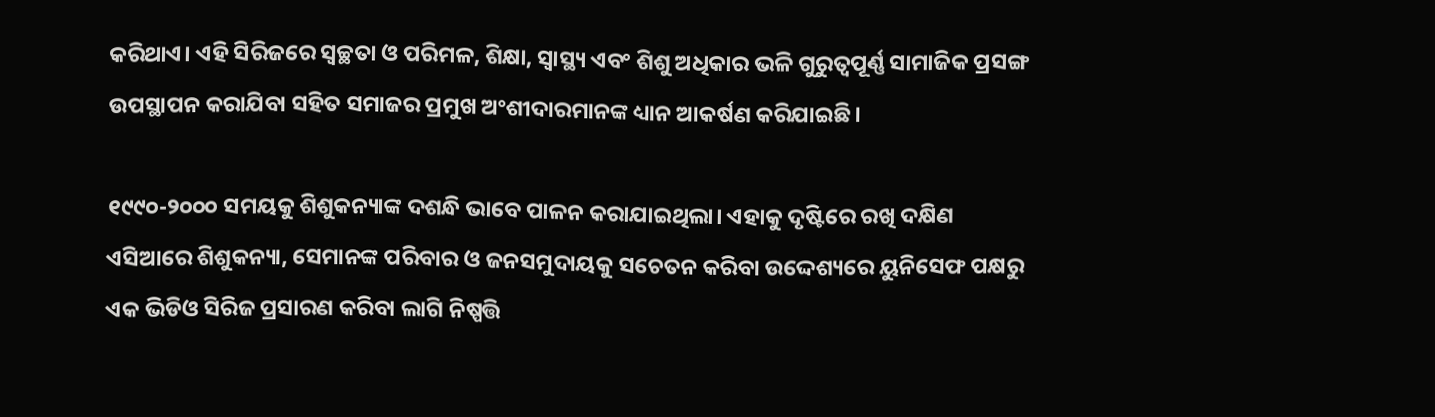କରିଥାଏ। ଏହି ସିରିଜରେ ସ୍ୱଚ୍ଛତା ଓ ପରିମଳ, ଶିକ୍ଷା, ସ୍ୱାସ୍ଥ୍ୟ ଏବଂ ଶିଶୁ ଅଧିକାର ଭଳି ଗୁରୁତ୍ୱପୂର୍ଣ୍ଣ ସାମାଜିକ ପ୍ରସଙ୍ଗ ଉପସ୍ଥାପନ କରାଯିବା ସହିତ ସମାଜର ପ୍ରମୁଖ ଅଂଶୀଦାରମାନଙ୍କ ଧ୍ୟାନ ଆକର୍ଷଣ କରିଯାଇଛି।

୧୯୯୦-୨୦୦୦ ସମୟକୁ ଶିଶୁକନ୍ୟାଙ୍କ ଦଶନ୍ଧି ଭାବେ ପାଳନ କରାଯାଇଥିଲା। ଏହାକୁ ଦୃଷ୍ଟିରେ ରଖି ଦକ୍ଷିଣ ଏସିଆରେ ଶିଶୁକନ୍ୟା, ସେମାନଙ୍କ ପରିବାର ଓ ଜନସମୁଦାୟକୁ ସଚେତନ କରିବା ଉଦ୍ଦେଶ୍ୟରେ ୟୁନିସେଫ ପକ୍ଷରୁ ଏକ ଭିଡିଓ ସିରିଜ ପ୍ରସାରଣ କରିବା ଲାଗି ନିଷ୍ପତ୍ତି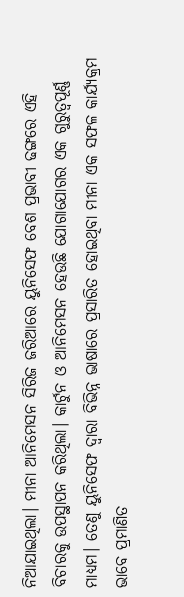ନିଆଯାଇଥିଲା। ମୀନା ଆନିମେସନ ସିରିଜ ଜରିଆରେ ୟୁନିସେଫ ବେଶ ପ୍ରଭାବୀ ଢଙ୍ଗରେ ଏହି ବିଚାରକୁ ଉପସ୍ଥାପନ କରିଥିଲା। କାର୍ଟୁନ ଓ ଆନିମେସନ ହେଉଛି ଯୋଗାଯୋଗର ଏକ ଗୁରୁତ୍ୱପୂର୍ଣ୍ଣ ମାଧ୍ୟମ। ତେଣୁ ୟୁନିସେଫ ଦ୍ୱାରା ବିଭିନ୍ନ ଭାଷାରେ ପ୍ରସାରିତ ହୋଇଥିବା ମୀନା ଏକ ସଫଳ କାର୍ଯ୍ୟକ୍ରମ ଭାବେ ପ୍ରମାଣିତ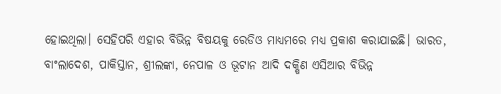ହୋଇଥିଲା। ସେହିପରି ଏହାର ବିଭିନ୍ନ ବିଷୟକୁ ରେଡିଓ ମାଧ୍ୟମରେ ମଧ୍ୟ ପ୍ରକାଶ କରାଯାଇଛି। ଭାରତ, ବାଂଲାଦେଶ, ପାକିସ୍ତାନ, ଶ୍ରୀଲଙ୍କା, ନେପାଳ ଓ ଭୂଟାନ ଆଦି ଦକ୍ଷିଣ ଏସିଆର ବିଭିନ୍ନ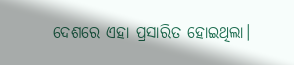ଦେଶରେ ଏହା ପ୍ରସାରିତ ହୋଇଥିଲା।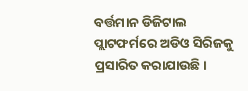ବର୍ତ୍ତମାନ ଡିଜିଟାଲ ପ୍ଲାଟଫର୍ମରେ ଅଡିଓ ସିରିଜକୁ ପ୍ରସାରିତ କରାଯାଉଛି।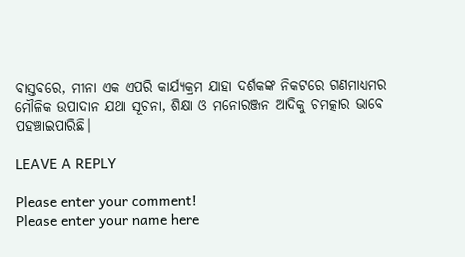ବାସ୍ତବରେ, ମୀନା ଏକ ଏପରି କାର୍ଯ୍ୟକ୍ରମ ଯାହା ଦର୍ଶକଙ୍କ ନିକଟରେ ଗଣମାଧ୍ୟମର ମୌଳିକ ଉପାଦାନ ଯଥା ସୂଚନା, ଶିକ୍ଷା ଓ ମନୋରଞ୍ଜନ ଆଦିକୁ ଚମତ୍କାର ଭାବେ ପହଞ୍ଚାଇପାରିଛି।

LEAVE A REPLY

Please enter your comment!
Please enter your name here